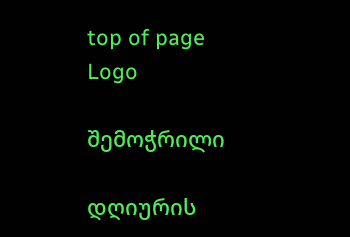top of page
Logo

შემოჭრილი

დღიურის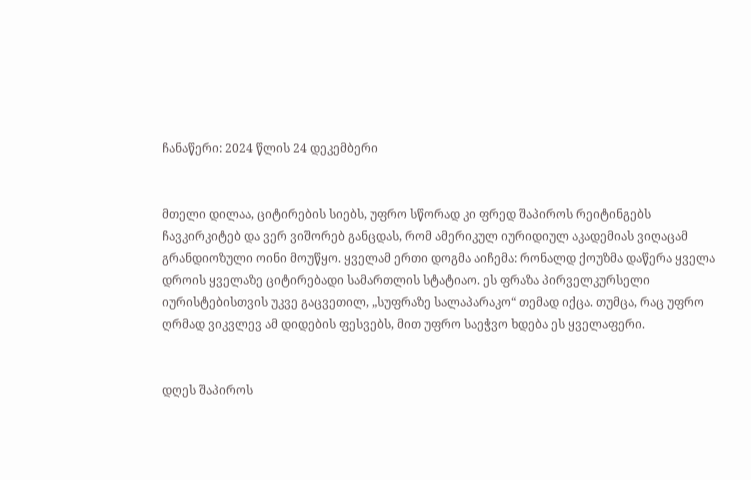ჩანაწერი: 2024 წლის 24 დეკემბერი


მთელი დილაა, ციტირების სიებს, უფრო სწორად კი ფრედ შაპიროს რეიტინგებს ჩავკირკიტებ და ვერ ვიშორებ განცდას, რომ ამერიკულ იურიდიულ აკადემიას ვიღაცამ გრანდიოზული ოინი მოუწყო. ყველამ ერთი დოგმა აიჩემა: რონალდ ქოუზმა დაწერა ყველა დროის ყველაზე ციტირებადი სამართლის სტატიაო. ეს ფრაზა პირველკურსელი იურისტებისთვის უკვე გაცვეთილ, „სუფრაზე სალაპარაკო“ თემად იქცა. თუმცა, რაც უფრო ღრმად ვიკვლევ ამ დიდების ფესვებს, მით უფრო საეჭვო ხდება ეს ყველაფერი.


დღეს შაპიროს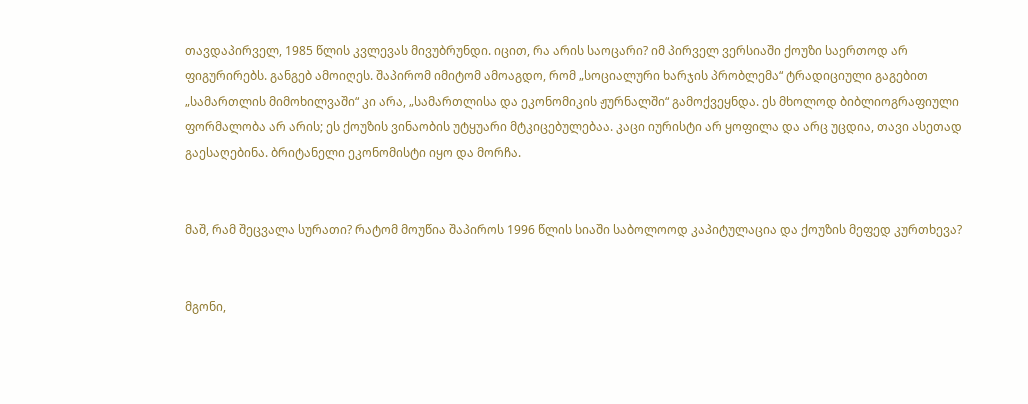თავდაპირველ, 1985 წლის კვლევას მივუბრუნდი. იცით, რა არის საოცარი? იმ პირველ ვერსიაში ქოუზი საერთოდ არ ფიგურირებს. განგებ ამოიღეს. შაპირომ იმიტომ ამოაგდო, რომ „სოციალური ხარჯის პრობლემა“ ტრადიციული გაგებით „სამართლის მიმოხილვაში“ კი არა, „სამართლისა და ეკონომიკის ჟურნალში“ გამოქვეყნდა. ეს მხოლოდ ბიბლიოგრაფიული ფორმალობა არ არის; ეს ქოუზის ვინაობის უტყუარი მტკიცებულებაა. კაცი იურისტი არ ყოფილა და არც უცდია, თავი ასეთად გაესაღებინა. ბრიტანელი ეკონომისტი იყო და მორჩა.


მაშ, რამ შეცვალა სურათი? რატომ მოუწია შაპიროს 1996 წლის სიაში საბოლოოდ კაპიტულაცია და ქოუზის მეფედ კურთხევა?


მგონი,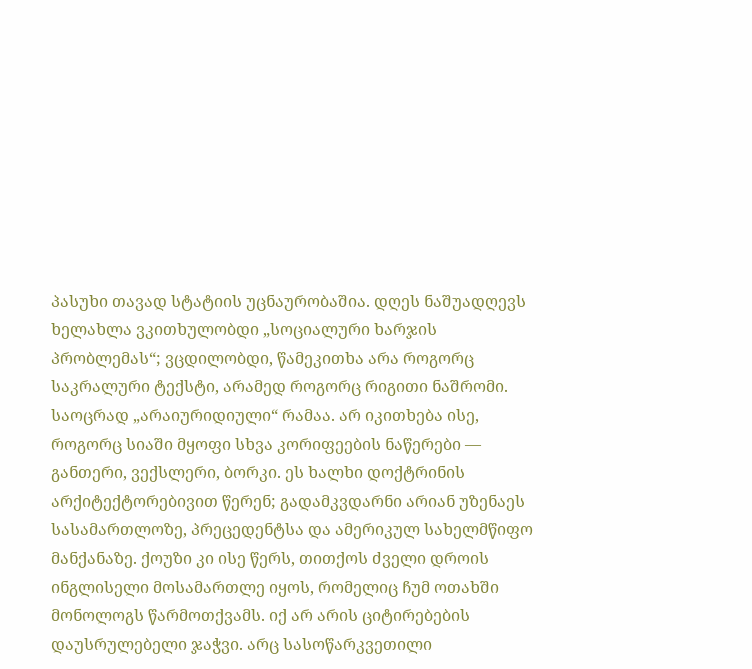პასუხი თავად სტატიის უცნაურობაშია. დღეს ნაშუადღევს ხელახლა ვკითხულობდი „სოციალური ხარჯის პრობლემას“; ვცდილობდი, წამეკითხა არა როგორც საკრალური ტექსტი, არამედ როგორც რიგითი ნაშრომი. საოცრად „არაიურიდიული“ რამაა. არ იკითხება ისე, როგორც სიაში მყოფი სხვა კორიფეების ნაწერები — განთერი, ვექსლერი, ბორკი. ეს ხალხი დოქტრინის არქიტექტორებივით წერენ; გადამკვდარნი არიან უზენაეს სასამართლოზე, პრეცედენტსა და ამერიკულ სახელმწიფო მანქანაზე. ქოუზი კი ისე წერს, თითქოს ძველი დროის ინგლისელი მოსამართლე იყოს, რომელიც ჩუმ ოთახში მონოლოგს წარმოთქვამს. იქ არ არის ციტირებების დაუსრულებელი ჯაჭვი. არც სასოწარკვეთილი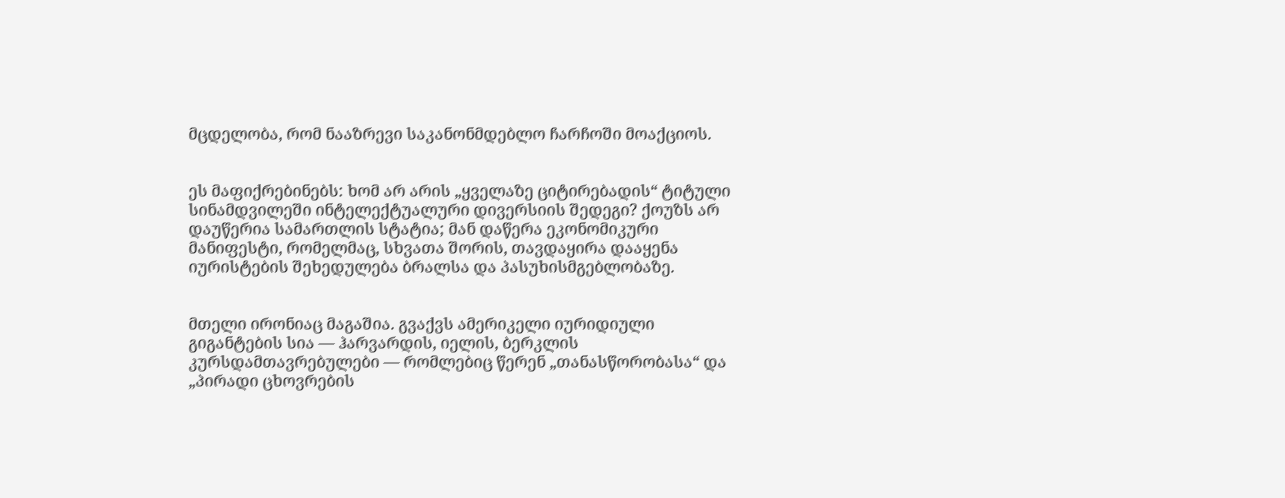მცდელობა, რომ ნააზრევი საკანონმდებლო ჩარჩოში მოაქციოს.


ეს მაფიქრებინებს: ხომ არ არის „ყველაზე ციტირებადის“ ტიტული სინამდვილეში ინტელექტუალური დივერსიის შედეგი? ქოუზს არ დაუწერია სამართლის სტატია; მან დაწერა ეკონომიკური მანიფესტი, რომელმაც, სხვათა შორის, თავდაყირა დააყენა იურისტების შეხედულება ბრალსა და პასუხისმგებლობაზე.


მთელი ირონიაც მაგაშია. გვაქვს ამერიკელი იურიდიული გიგანტების სია — ჰარვარდის, იელის, ბერკლის კურსდამთავრებულები — რომლებიც წერენ „თანასწორობასა“ და „პირადი ცხოვრების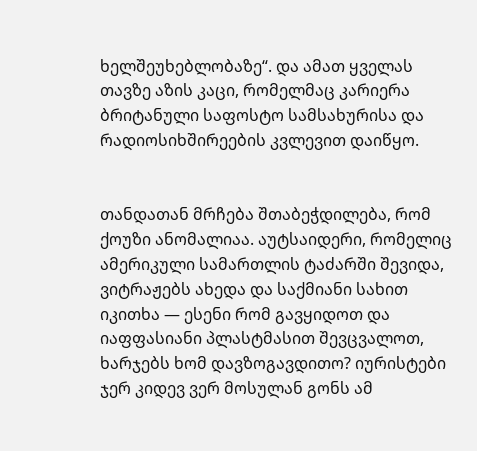ხელშეუხებლობაზე“. და ამათ ყველას თავზე აზის კაცი, რომელმაც კარიერა ბრიტანული საფოსტო სამსახურისა და რადიოსიხშირეების კვლევით დაიწყო.


თანდათან მრჩება შთაბეჭდილება, რომ ქოუზი ანომალიაა. აუტსაიდერი, რომელიც ამერიკული სამართლის ტაძარში შევიდა, ვიტრაჟებს ახედა და საქმიანი სახით იკითხა — ესენი რომ გავყიდოთ და იაფფასიანი პლასტმასით შევცვალოთ, ხარჯებს ხომ დავზოგავდითო? იურისტები ჯერ კიდევ ვერ მოსულან გონს ამ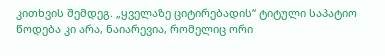კითხვის შემდეგ. „ყველაზე ციტირებადის“ ტიტული საპატიო წოდება კი არა, ნაიარევია, რომელიც ორი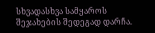სხვადასხვა სამყაროს შეჯახების შედეგად დარჩა.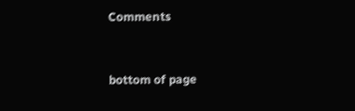Comments


bottom of page